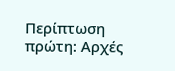Περίπτωση πρώτη: Αρχές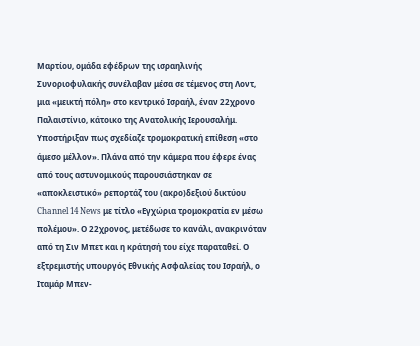Μαρτίου, ομάδα εφέδρων της ισραηλινής Συνοριοφυλακής συνέλαβαν μέσα σε τέμενος στη Λοντ, μια «μεικτή πόλη» στο κεντρικό Ισραήλ, έναν 22χρονο Παλαιστίνιο, κάτοικο της Ανατολικής Ιερουσαλήμ. Υποστήριξαν πως σχεδίαζε τρομοκρατική επίθεση «στο άμεσο μέλλον». Πλάνα από την κάμερα που έφερε ένας από τους αστυνομικούς παρουσιάστηκαν σε «αποκλειστικό» ρεπορτάζ του (ακρο)δεξιού δικτύου Channel 14 News με τίτλο «Εγχώρια τρομοκρατία εν μέσω πολέμου». Ο 22χρονος, μετέδωσε το κανάλι, ανακρινόταν από τη Σιν Μπετ και η κράτησή του είχε παραταθεί. Ο εξτρεμιστής υπουργός Εθνικής Ασφαλείας του Ισραήλ, ο Ιταμάρ Μπεν-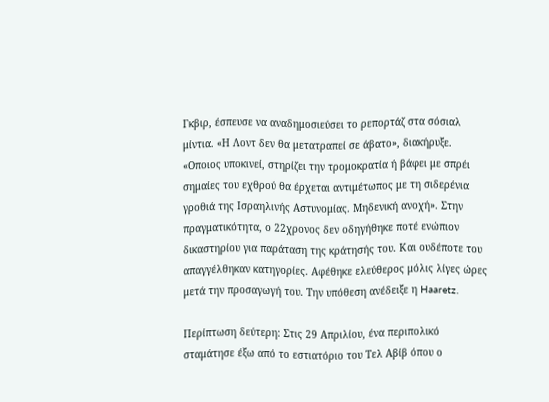Γκβιρ, έσπευσε να αναδημοσιεύσει το ρεπορτάζ στα σόσιαλ μίντια. «Η Λοντ δεν θα μετατραπεί σε άβατο», διακήρυξε. «Οποιος υποκινεί, στηρίζει την τρομοκρατία ή βάφει με σπρέι σημαίες του εχθρού θα έρχεται αντιμέτωπος με τη σιδερένια γροθιά της Ισραηλινής Αστυνομίας. Μηδενική ανοχή». Στην πραγματικότητα, ο 22χρονος δεν οδηγήθηκε ποτέ ενώπιον δικαστηρίου για παράταση της κράτησής του. Και ουδέποτε του απαγγέλθηκαν κατηγορίες. Αφέθηκε ελεύθερος μόλις λίγες ώρες μετά την προσαγωγή του. Την υπόθεση ανέδειξε η Haaretz.

Περίπτωση δεύτερη: Στις 29 Απριλίου, ένα περιπολικό σταμάτησε έξω από το εστιατόριο του Τελ Αβίβ όπου ο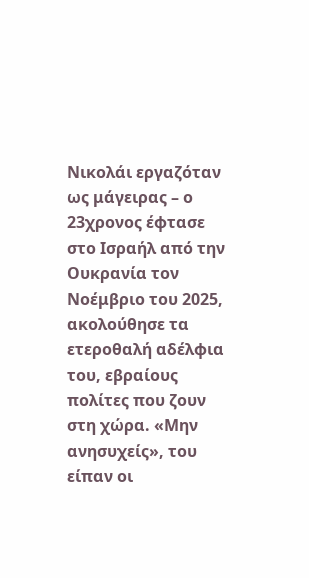Νικολάι εργαζόταν ως μάγειρας – ο 23χρονος έφτασε στο Ισραήλ από την Ουκρανία τον Νοέμβριο του 2025, ακολούθησε τα ετεροθαλή αδέλφια του, εβραίους πολίτες που ζουν στη χώρα. «Μην ανησυχείς», του είπαν οι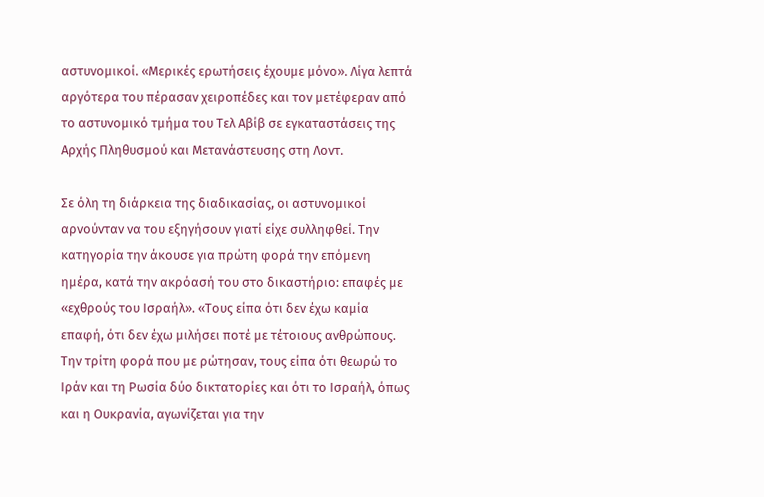αστυνομικοί. «Μερικές ερωτήσεις έχουμε μόνο». Λίγα λεπτά αργότερα του πέρασαν χειροπέδες και τον μετέφεραν από το αστυνομικό τμήμα του Τελ Αβίβ σε εγκαταστάσεις της Αρχής Πληθυσμού και Μετανάστευσης στη Λοντ.

Σε όλη τη διάρκεια της διαδικασίας, οι αστυνομικοί αρνούνταν να του εξηγήσουν γιατί είχε συλληφθεί. Την κατηγορία την άκουσε για πρώτη φορά την επόμενη ημέρα, κατά την ακρόασή του στο δικαστήριο: επαφές με «εχθρούς του Ισραήλ». «Τους είπα ότι δεν έχω καμία επαφή, ότι δεν έχω μιλήσει ποτέ με τέτοιους ανθρώπους. Την τρίτη φορά που με ρώτησαν, τους είπα ότι θεωρώ το Ιράν και τη Ρωσία δύο δικτατορίες και ότι το Ισραήλ, όπως και η Ουκρανία, αγωνίζεται για την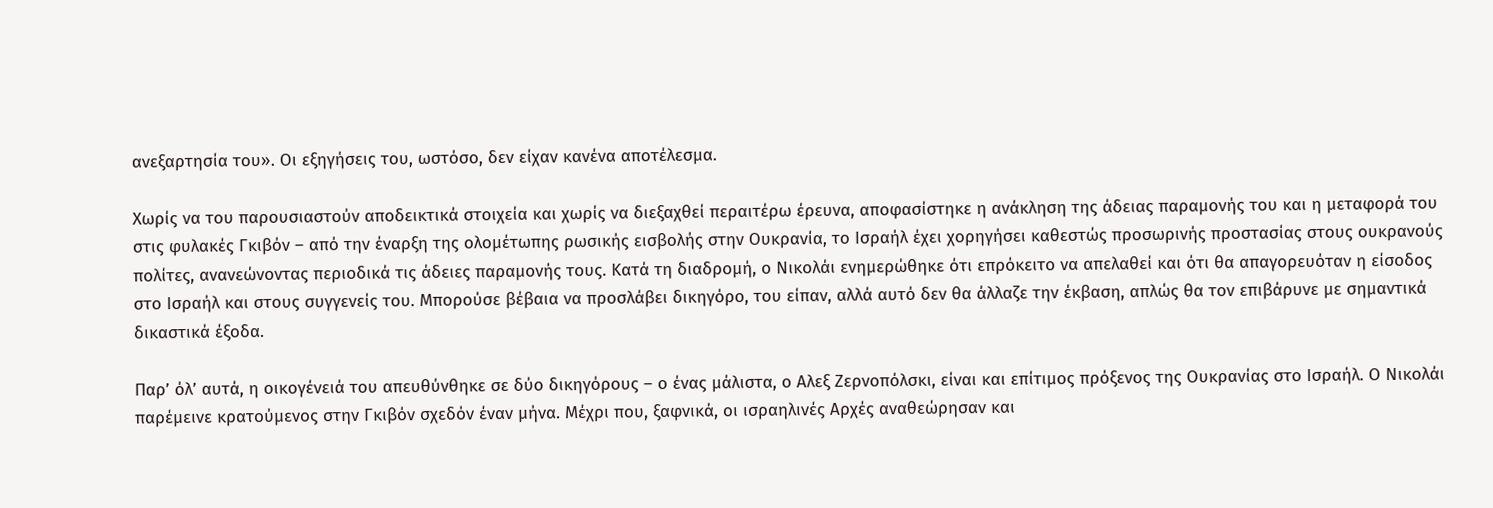ανεξαρτησία του». Οι εξηγήσεις του, ωστόσο, δεν είχαν κανένα αποτέλεσμα.

Χωρίς να του παρουσιαστούν αποδεικτικά στοιχεία και χωρίς να διεξαχθεί περαιτέρω έρευνα, αποφασίστηκε η ανάκληση της άδειας παραμονής του και η μεταφορά του στις φυλακές Γκιβόν – από την έναρξη της ολομέτωπης ρωσικής εισβολής στην Ουκρανία, το Ισραήλ έχει χορηγήσει καθεστώς προσωρινής προστασίας στους ουκρανούς πολίτες, ανανεώνοντας περιοδικά τις άδειες παραμονής τους. Κατά τη διαδρομή, ο Νικολάι ενημερώθηκε ότι επρόκειτο να απελαθεί και ότι θα απαγορευόταν η είσοδος στο Ισραήλ και στους συγγενείς του. Μπορούσε βέβαια να προσλάβει δικηγόρο, του είπαν, αλλά αυτό δεν θα άλλαζε την έκβαση, απλώς θα τον επιβάρυνε με σημαντικά δικαστικά έξοδα.

Παρ’ όλ’ αυτά, η οικογένειά του απευθύνθηκε σε δύο δικηγόρους – ο ένας μάλιστα, ο Αλεξ Ζερνοπόλσκι, είναι και επίτιμος πρόξενος της Ουκρανίας στο Ισραήλ. Ο Νικολάι παρέμεινε κρατούμενος στην Γκιβόν σχεδόν έναν μήνα. Μέχρι που, ξαφνικά, οι ισραηλινές Αρχές αναθεώρησαν και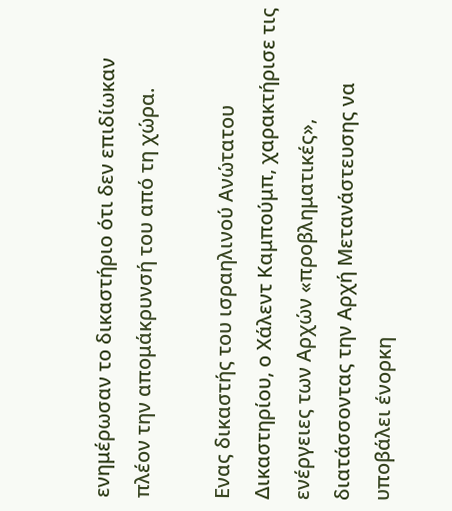ενημέρωσαν το δικαστήριο ότι δεν επιδίωκαν πλέον την απομάκρυνσή του από τη χώρα.

Ενας δικαστής του ισραηλινού Ανώτατου Δικαστηρίου, ο Χάλεντ Καμπούμπ, χαρακτήρισε τις ενέργειες των Αρχών «προβληματικές», διατάσσοντας την Αρχή Μετανάστευσης να υποβάλει ένορκη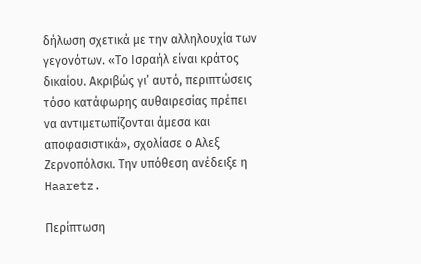δήλωση σχετικά με την αλληλουχία των γεγονότων. «Το Ισραήλ είναι κράτος δικαίου. Ακριβώς γι’ αυτό, περιπτώσεις τόσο κατάφωρης αυθαιρεσίας πρέπει να αντιμετωπίζονται άμεσα και αποφασιστικά», σχολίασε ο Αλεξ Ζερνοπόλσκι. Την υπόθεση ανέδειξε η Haaretz.

Περίπτωση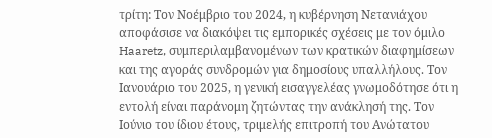τρίτη: Τον Νοέμβριο του 2024, η κυβέρνηση Νετανιάχου αποφάσισε να διακόψει τις εμπορικές σχέσεις με τον όμιλο Haaretz, συμπεριλαμβανομένων των κρατικών διαφημίσεων και της αγοράς συνδρομών για δημοσίους υπαλλήλους. Τον Ιανουάριο του 2025, η γενική εισαγγελέας γνωμοδότησε ότι η εντολή είναι παράνομη ζητώντας την ανάκλησή της. Τον Ιούνιο του ίδιου έτους, τριμελής επιτροπή του Ανώτατου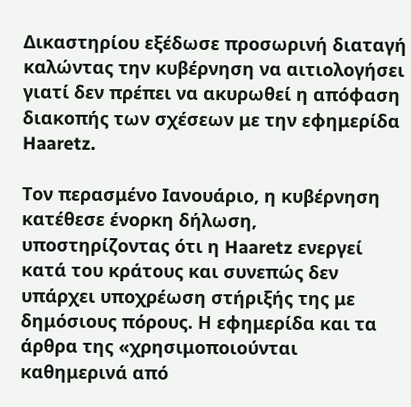Δικαστηρίου εξέδωσε προσωρινή διαταγή καλώντας την κυβέρνηση να αιτιολογήσει γιατί δεν πρέπει να ακυρωθεί η απόφαση διακοπής των σχέσεων με την εφημερίδα Haaretz.

Τον περασμένο Ιανουάριο, η κυβέρνηση κατέθεσε ένορκη δήλωση, υποστηρίζοντας ότι η Haaretz ενεργεί κατά του κράτους και συνεπώς δεν υπάρχει υποχρέωση στήριξής της με δημόσιους πόρους. Η εφημερίδα και τα άρθρα της «χρησιμοποιούνται καθημερινά από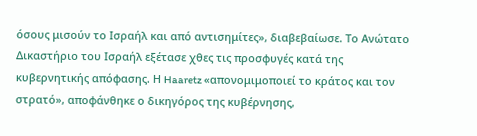όσους μισούν το Ισραήλ και από αντισημίτες», διαβεβαίωσε. Το Ανώτατο Δικαστήριο του Ισραήλ εξέτασε χθες τις προσφυγές κατά της κυβερνητικής απόφασης. Η Haaretz «απονομιμοποιεί το κράτος και τον στρατό», αποφάνθηκε ο δικηγόρος της κυβέρνησης,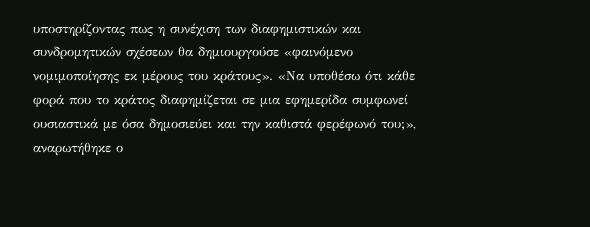υποστηρίζοντας πως η συνέχιση των διαφημιστικών και συνδρομητικών σχέσεων θα δημιουργούσε «φαινόμενο νομιμοποίησης εκ μέρους του κράτους». «Να υποθέσω ότι κάθε φορά που το κράτος διαφημίζεται σε μια εφημερίδα συμφωνεί ουσιαστικά με όσα δημοσιεύει και την καθιστά φερέφωνό του;», αναρωτήθηκε ο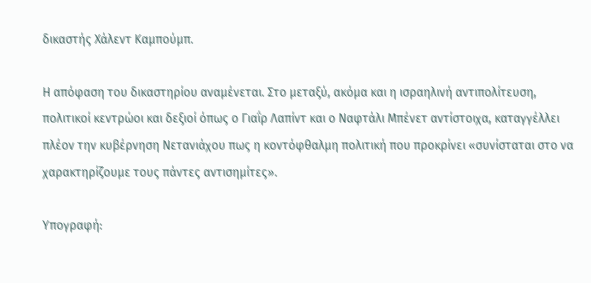δικαστής Χάλεντ Καμπούμπ.

Η απόφαση του δικαστηρίου αναμένεται. Στο μεταξύ, ακόμα και η ισραηλινή αντιπολίτευση, πολιτικοί κεντρώοι και δεξιοί όπως ο Γιαΐρ Λαπίντ και ο Ναφτάλι Μπένετ αντίστοιχα, καταγγέλλει πλέον την κυβέρνηση Νετανιάχου πως η κοντόφθαλμη πολιτική που προκρίνει «συνίσταται στο να χαρακτηρίζουμε τους πάντες αντισημίτες».

Υπογραφή: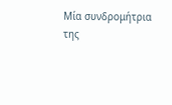Μία συνδρομήτρια της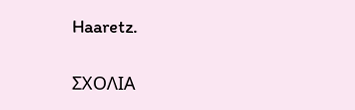Haaretz.

ΣΧΟΛΙΑ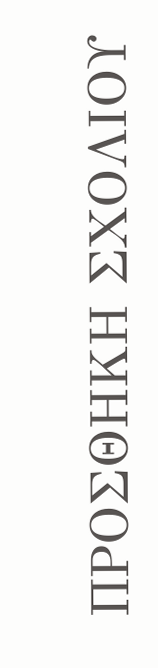ΠΡΟΣΘΗΚΗ ΣΧΟΛΙΟΥ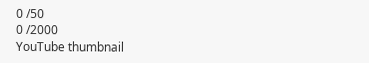0 /50
0 /2000
YouTube thumbnail